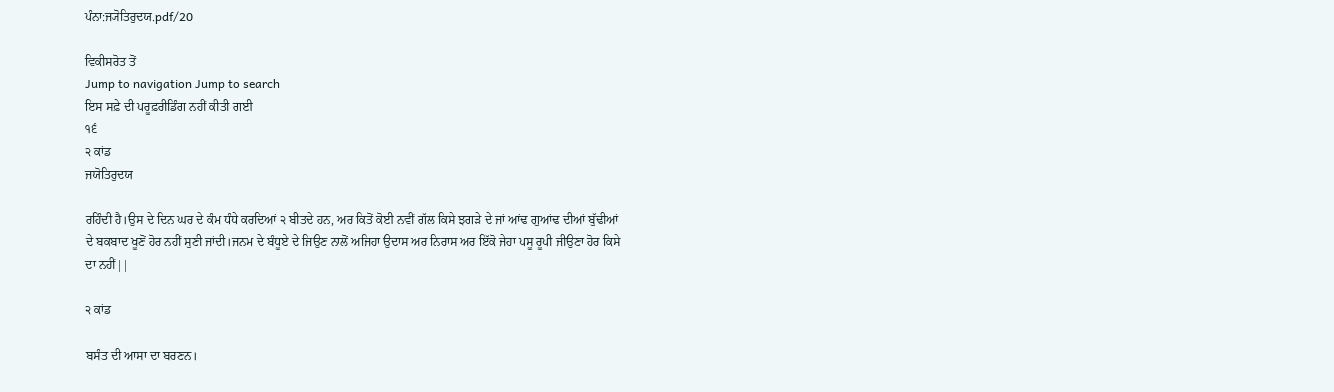ਪੰਨਾ:ਜ੍ਯੋਤਿਰੁਦਯ.pdf/20

ਵਿਕੀਸਰੋਤ ਤੋਂ
Jump to navigation Jump to search
ਇਸ ਸਫ਼ੇ ਦੀ ਪਰੂਫ਼ਰੀਡਿੰਗ ਨਹੀਂ ਕੀਤੀ ਗਈ
੧੬
੨ ਕਾਂਡ
ਜਯੋਤਿਰੁਦਯ

ਰਹਿੰਦੀ ਹੈ।ਉਸ ਦੇ ਦਿਨ ਘਰ ਦੇ ਕੰਮ ਧੰਧੇ ਕਰਦਿਆਂ ੨ ਬੀਤਦੇ ਹਨ, ਅਰ ਕਿਤੋਂ ਕੋਈ ਨਵੀਂ ਗੱਲ ਕਿਸੇ ਝਗੜੇ ਦੇ ਜਾਂ ਆਂਢ ਗੁਆਂਢ ਦੀਆਂ ਬੁੱਢੀਆਂ ਦੇ ਬਕਬਾਦ ਖੂਣੋਂ ਹੋਰ ਨਹੀਂ ਸੁਣੀ ਜਾਂਦੀ।ਜਨਮ ਦੇ ਬੰਧੂਏ ਦੇ ਜਿਉਣ ਨਾਲੋਂ ਅਜਿਹਾ ਉਦਾਸ ਅਰ ਨਿਰਾਸ ਅਰ ਇੱਕੋ ਜੇਹਾ ਪਸੂ ਰੂਪੀ ਜੀਉਣਾ ਹੋਰ ਕਿਸੇ ਦਾ ਨਹੀਂ||

੨ ਕਾਂਡ

ਬਸੰਤ ਦੀ ਆਸਾ ਦਾ ਬਰਣਨ।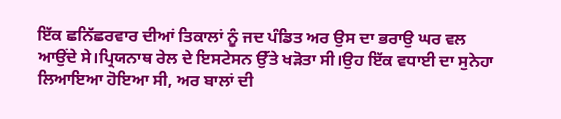ਇੱਕ ਛਨਿੱਛਰਵਾਰ ਦੀਆਂ ਤਿਕਾਲਾਂ ਨੂੰ ਜਦ ਪੰਡਿਤ ਅਰ ਉਸ ਦਾ ਭਰਾਉ ਘਰ ਵਲ ਆਉਂਦੇ ਸੇ।ਪ੍ਰਿਯਨਾਥ ਰੇਲ ਦੇ ਇਸਟੇਸਨ ਉੱਤੇ ਖੜੋਤਾ ਸੀ।ਉਹ ਇੱਕ ਵਧਾਈ ਦਾ ਸੁਨੇਹਾ ਲਿਆਇਆ ਹੋਇਆ ਸੀ, ਅਰ ਬਾਲਾਂ ਦੀ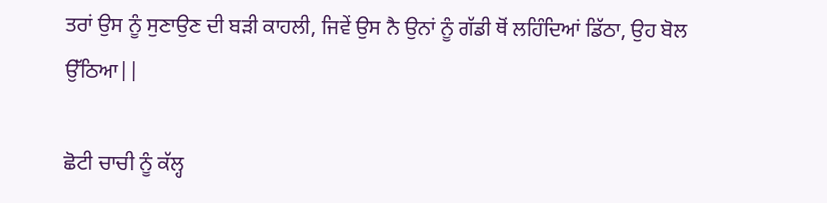ਤਰਾਂ ਉਸ ਨੂੰ ਸੁਣਾਉਣ ਦੀ ਬੜੀ ਕਾਹਲੀ, ਜਿਵੇਂ ਉਸ ਨੈ ਉਨਾਂ ਨੂੰ ਗੱਡੀ ਥੋਂ ਲਹਿੰਦਿਆਂ ਡਿੱਠਾ, ਉਹ ਬੋਲ ਉੱਠਿਆ||

ਛੋਟੀ ਚਾਚੀ ਨੂੰ ਕੱਲ੍ਹ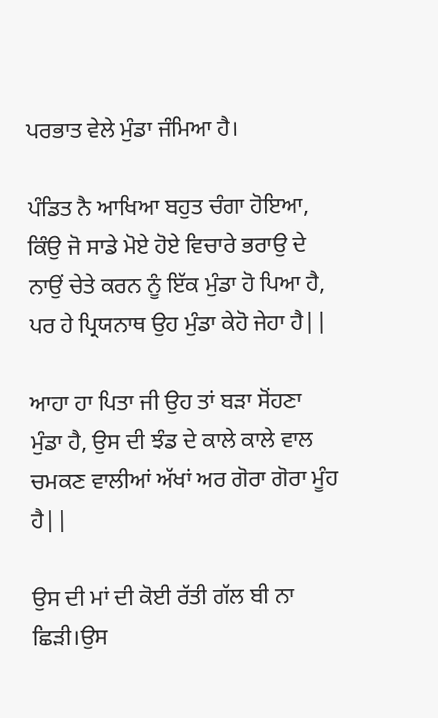ਪਰਭਾਤ ਵੇਲੇ ਮੁੰਡਾ ਜੰਮਿਆ ਹੈ।

ਪੰਡਿਤ ਨੈ ਆਖਿਆ ਬਹੁਤ ਚੰਗਾ ਹੋਇਆ, ਕਿੰਉ ਜੋ ਸਾਡੇ ਮੋਏ ਹੋਏ ਵਿਚਾਰੇ ਭਰਾਉ ਦੇ ਨਾਉਂ ਚੇਤੇ ਕਰਨ ਨੂੰ ਇੱਕ ਮੁੰਡਾ ਹੋ ਪਿਆ ਹੈ, ਪਰ ਹੇ ਪ੍ਰਿਯਨਾਥ ਉਹ ਮੁੰਡਾ ਕੇਹੋ ਜੇਹਾ ਹੈ||

ਆਹਾ ਹਾ ਪਿਤਾ ਜੀ ਉਹ ਤਾਂ ਬੜਾ ਸੋਂਹਣਾ ਮੁੰਡਾ ਹੈ, ਉਸ ਦੀ ਝੰਡ ਦੇ ਕਾਲੇ ਕਾਲੇ ਵਾਲ ਚਮਕਣ ਵਾਲੀਆਂ ਅੱਖਾਂ ਅਰ ਗੋਰਾ ਗੋਰਾ ਮੂੰਹ ਹੈ||

ਉਸ ਦੀ ਮਾਂ ਦੀ ਕੋਈ ਰੱਤੀ ਗੱਲ ਬੀ ਨਾ ਛਿੜੀ।ਉਸ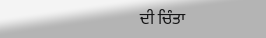ਦੀ ਚਿੰਤਾ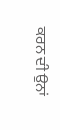ਕਰਨ ਦੀ ਉਨਾਂ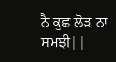ਨੈ ਕੁਛ ਲੋੜ ਨਾ ਸਮਝੀ||